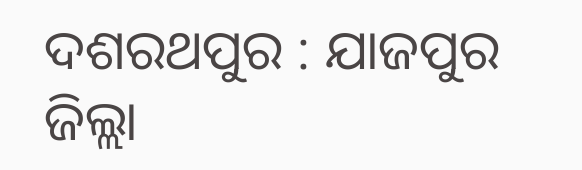ଦଶରଥପୁର : ଯାଜପୁର ଜିଲ୍ଲା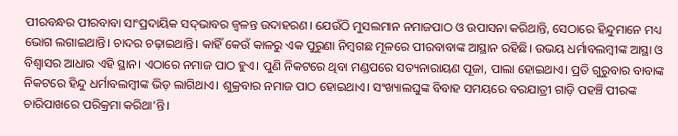ପୀରବନ୍ଧର ପୀରବାବା ସାଂପ୍ରଦାୟିକ ସଦ୍‌ଭାବର ଜ୍ବଳନ୍ତ ଉଦାହରଣ। ଯେଉଁଠି ମୁସଲମାନ ନମାଜପାଠ ଓ ଉପାସନା କରିଥାନ୍ତି, ସେଠାରେ ହିନ୍ଦୁମାନେ ମଧ୍ୟ ଭୋଗ ଲଗାଇଥାନ୍ତି। ଚାଦର ଚଢ଼ାଇଥାନ୍ତି। କାହିଁ କେଉଁ କାଳରୁ ଏକ ପୁରୁଣା ନିମ୍ବଗଛ ମୂଳରେ ପୀରବାବାଙ୍କ ଆସ୍ଥାନ ରହିଛି। ଉଭୟ ଧର୍ମାବଲମ୍ବୀଙ୍କ ଆସ୍ଥା ଓ ବିଶ୍ବାସର ଆଧାର ଏହି ସ୍ଥାନ। ଏଠାରେ ନମାଜ ପାଠ ହୁଏ। ପୁଣି ନିକଟରେ ଥିବା ମଣ୍ଡପରେ ସତ୍ୟନାରାୟଣ ପୂଜା, ପାଲା ହୋଇଥାଏ। ପ୍ରତି ଗୁରୁବାର ବାବାଙ୍କ ନିକଟରେ ହିନ୍ଦୁ ଧର୍ମାବଲମ୍ବୀଙ୍କ ଭିଡ଼ ଲାଗିଥାଏ। ଶୁକ୍ରବାର ନମାଜ ପାଠ ହୋଇଥାଏ। ସଂଖ୍ୟାଲଘୁଙ୍କ ବିବାହ ସମୟରେ ବରଯାତ୍ରୀ ଗାଡ଼ି ପହଞ୍ଚି ପୀରଙ୍କ ଚାରିପାଖରେ ପରିକ୍ରମା କରିଥା’ନ୍ତି।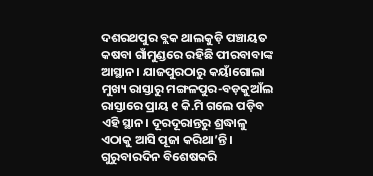ଦଶରଥପୁର ବ୍ଲକ ଥାଲକୁଡ଼ି ପଞ୍ଚାୟତ କଷବା ଗାଁମୁଣ୍ଡରେ ରହିଛି ପୀରବାବାଙ୍କ ଆସ୍ଥାନ। ଯାଜପୁରଠାରୁ କୟାଁଗୋଲା ମୁଖ୍ୟ ରାସ୍ତାରୁ ମଙ୍ଗଳପୁର-ବଡ଼କୁଆଁଲ ରାସ୍ତାରେ ପ୍ରାୟ ୧ କି.ମି ଗଲେ ପଡ଼ିବ ଏହି ସ୍ଥାନ। ଦୂରଦୂରାନ୍ତରୁ ଶ୍ରଦ୍ଧାଳୁ ଏଠାକୁ ଆସି ପୂଜା କରିଥା’ନ୍ତି। ଗୁରୁବାରଦିନ ବିଶେଷକରି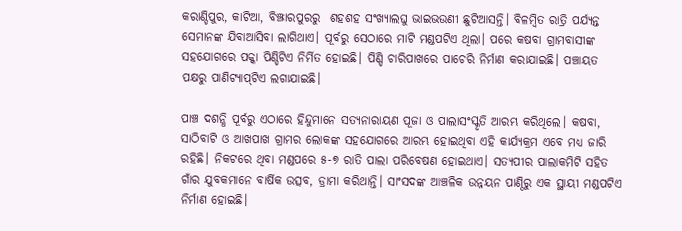କରାଣ୍ଡିପୁର, କାଟିଆ, ବିଞ୍ଝାରପୁରରୁ  ଶହଶହ ସଂଖ୍ୟାଲଘୁ ଭାଇଭଉଣୀ ଛୁଟିଆସନ୍ତି। ବିଳମ୍ବିତ ରାତ୍ରି ପର୍ଯ୍ୟନ୍ତ ସେମାନଙ୍କ ଯିବାଆସିବା ଲାଗିଥାଏ। ପୂର୍ବରୁ ସେଠାରେ ମାଟି ମଣ୍ଡପଟିଏ ଥିଲା। ପରେ କଷବା ଗ୍ରାମବାସୀଙ୍କ ସହଯୋଗରେ ପକ୍କା ପିଣ୍ଡିଟିଏ ନିର୍ମିତ ହୋଇଛି। ପିଣ୍ଡି ଚାରିପାଖରେ ପାଚେରି ନିର୍ମାଣ କରାଯାଇଛି। ପଞ୍ଚାୟତ ପକ୍ଷରୁ ପାଣିଟ୍ୟାପ୍‌ଟିଏ ଲଗାଯାଇଛି।

ପାଞ୍ଚ ଦଶନ୍ଧି ପୂର୍ବରୁ ଏଠାରେ ହିନ୍ଦୁମାନେ ସତ୍ୟନାରାୟଣ ପୂଜା ଓ ପାଲାସଂସ୍କୃତି ଆରମ୍ଭ କରିଥିଲେ। କଷବା, ସାଠିବାଟି ଓ ଆଖପାଖ ଗ୍ରାମର ଲୋକଙ୍କ ସହଯୋଗରେ ଆରମ୍ଭ ହୋଇଥିବା ଏହି କାର୍ଯ୍ୟକ୍ରମ ଏବେ ମଧ୍ୟ ଜାରି ରହିଛି। ନିକଟରେ ଥିବା ମଣ୍ଡପରେ ୫-୭ ରାତି ପାଲା ପରିବେଷଣ ହୋଇଥାଏ। ସତ୍ୟପୀର ପାଲାକମିଟି ସହିତ ଗାଁର ଯୁବକମାନେ ବାର୍ଷିକ ଉତ୍ସବ, ଡ୍ରାମା କରିଥାନ୍ତି। ସାଂସଦଙ୍କ ଆଞ୍ଚଳିକ ଉନ୍ନୟନ ପାଣ୍ଠିରୁ ଏକ ସ୍ଥାୟୀ ମଣ୍ଡପଟିଏ ନିର୍ମାଣ ହୋଇଛି।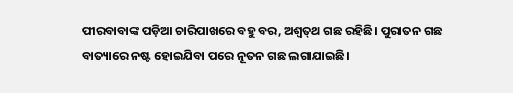ପୀରବାବାଙ୍କ ପଡ଼ିଆ ଚାରିପାଖରେ ବହୁ ବର, ଅଶ୍ୱତ୍‌ଥ ଗଛ ରହିଛି। ପୁରାତନ ଗଛ ବାତ୍ୟାରେ ନଷ୍ଟ ହୋଇଯିବା ପରେ ନୂତନ ଗଛ ଲଗାଯାଇଛି।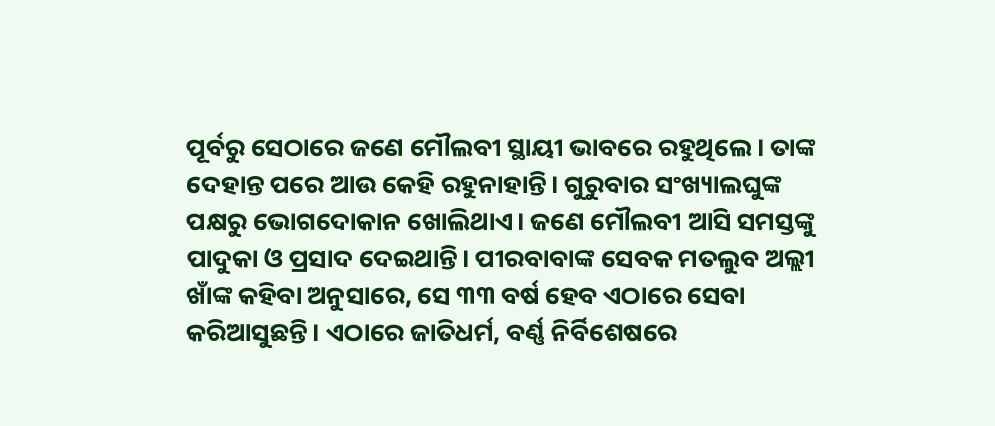ପୂର୍ବରୁ ସେଠାରେ ଜଣେ ମୌଲବୀ ସ୍ଥାୟୀ ଭାବରେ ରହୁଥିଲେ। ତାଙ୍କ ଦେହାନ୍ତ ପରେ ଆଉ କେହି ରହୁନାହାନ୍ତି। ଗୁରୁବାର ସଂଖ୍ୟାଲଘୁଙ୍କ ପକ୍ଷରୁ ଭୋଗଦୋକାନ ଖୋଲିଥାଏ। ଜଣେ ମୌଲବୀ ଆସି ସମସ୍ତଙ୍କୁ ପାଦୁକା ଓ ପ୍ରସାଦ ଦେଇଥାନ୍ତି। ପୀରବାବାଙ୍କ ସେବକ ମତଲୁବ ଅଲ୍ଲୀ ଖାଁଙ୍କ କହିବା ଅନୁସାରେ, ସେ ୩୩ ବର୍ଷ ହେବ ଏଠାରେ ସେବା କରିଆସୁଛନ୍ତି। ଏଠାରେ ଜାତିଧର୍ମ, ବର୍ଣ୍ଣ ନିର୍ବିଶେଷରେ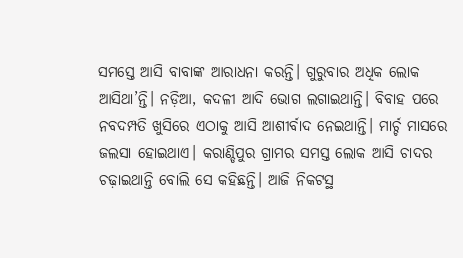ସମସ୍ତେ ଆସି ବାବାଙ୍କ ଆରାଧନା କରନ୍ତି। ଗୁରୁବାର ଅଧିକ ଲୋକ ଆସିଥା’ନ୍ତି। ନଡ଼ିଆ, କଦଳୀ ଆଦି ଭୋଗ ଲଗାଇଥାନ୍ତି। ବିବାହ ପରେ ନବଦମ୍ପତି ଖୁସିରେ ଏଠାକୁ ଆସି ଆଶୀର୍ବାଦ ନେଇଥାନ୍ତି। ମାର୍ଚ୍ଚ ମାସରେ ଜଲସା ହୋଇଥାଏ। କରାଣ୍ଡିପୁର ଗ୍ରାମର ସମସ୍ତ ଲୋକ ଆସି ଚାଦର ଚଢ଼ାଇଥାନ୍ତି ବୋଲି ସେ କହିଛନ୍ତି। ଆଜି ନିକଟସ୍ଥ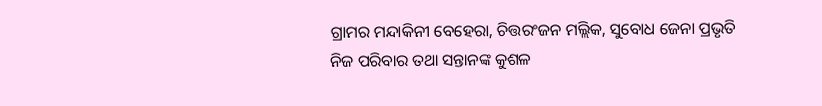ଗ୍ରାମର ମନ୍ଦାକିନୀ ବେହେରା, ଚିତ୍ତରଂଜନ ମଲ୍ଲିକ, ସୁବୋଧ ଜେନା ପ୍ରଭୃତି ନିଜ ପରିବାର ତଥା ସନ୍ତାନଙ୍କ କୁଶଳ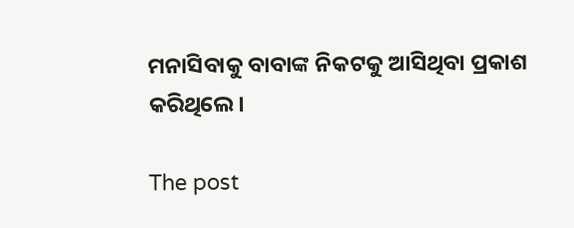ମନାସିବାକୁ ବାବାଙ୍କ ନିକଟକୁ ଆସିଥିବା ପ୍ରକାଶ କରିଥିଲେ।

The post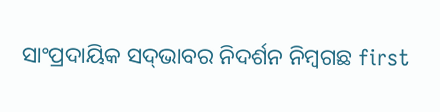ସାଂପ୍ରଦାୟିକ ସଦ୍‌ଭାବର ନିଦର୍ଶନ ନିମ୍ବଗଛ first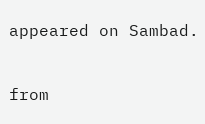appeared on Sambad.

from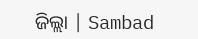ଜିଲ୍ଲା | Sambad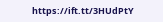https://ift.tt/3HUdPtY